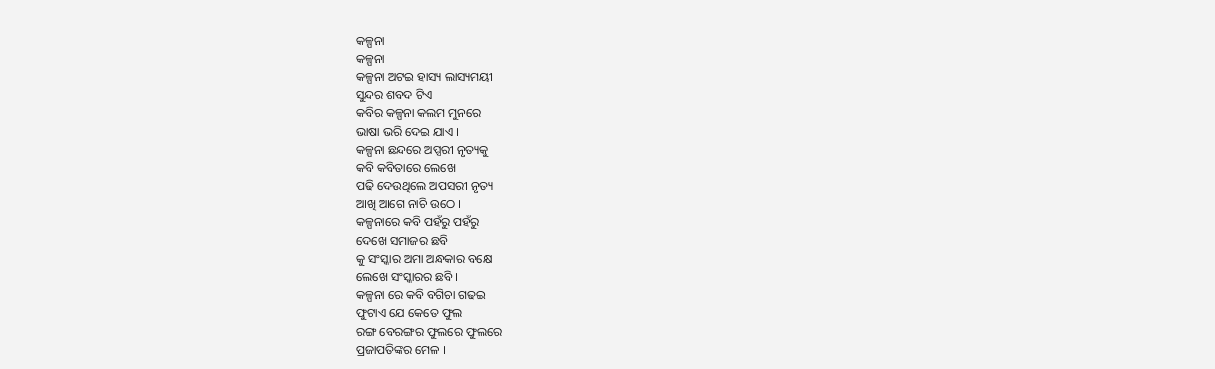କଳ୍ପନା
କଳ୍ପନା
କଳ୍ପନା ଅଟଇ ହାସ୍ୟ ଲାସ୍ୟମୟୀ
ସୁନ୍ଦର ଶବଦ ଟିଏ
କବିର କଳ୍ପନା କଲମ ମୁନରେ
ଭାଷା ଭରି ଦେଇ ଯାଏ ।
କଳ୍ପନା ଛନ୍ଦରେ ଅପ୍ସରୀ ନୃତ୍ୟକୁ
କବି କବିତାରେ ଲେଖେ
ପଢି ଦେଉଥିଲେ ଅପସରୀ ନୃତ୍ୟ
ଆଖି ଆଗେ ନାଚି ଉଠେ ।
କଳ୍ପନାରେ କବି ପହଁରୁ ପହଁରୁ
ଦେଖେ ସମାଜର ଛବି
କୁ ସଂସ୍କାର ଅମା ଅନ୍ଧକାର ବକ୍ଷେ
ଲେଖେ ସଂସ୍କାରର ଛବି ।
କଳ୍ପନା ରେ କବି ବଗିଚା ଗଢଇ
ଫୁଟାଏ ଯେ କେତେ ଫୁଲ
ରଙ୍ଗ ବେରଙ୍ଗର ଫୁଲରେ ଫୁଲରେ
ପ୍ରଜାପତିଙ୍କର ମେଳ ।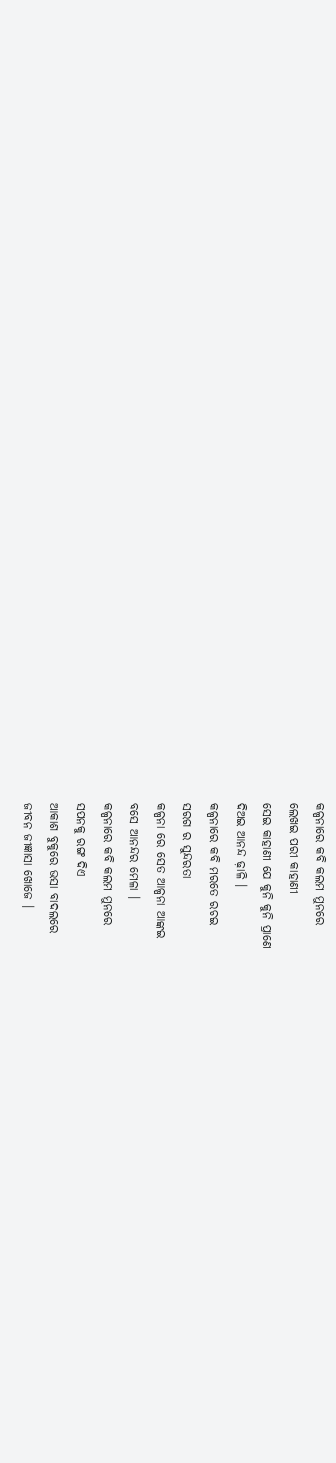କଳ୍ପନାରେ କବି କଲମ ମୁନରେ
ଲେଖଇ ପରୀ କାହାଣୀ
ସେଇ କାହାଣୀ ଯେ କୁନି କୁନି ପ୍ରାଣେ
ଦିଅଇ ଆନନ୍ଦ ଢ଼ାଳି ।
କଳ୍ପନାରେ କବି ମରତେ ରଚଇ
ସରଗ ର ସୁନ୍ଦରତା
କଳ୍ପନା ରେ ସେତ ଆଳ୍ପନା ଆଙ୍କଇ
ବସେ ଆନନ୍ଦର ମେଳା ।
କଳ୍ପନାରେ କବି କଲମ ମୁନରେ
ସପନକୁ ରଙ୍ଗ ଦିଏ
ଆକାଶ ବୁକୁରେ ଭସା ବାଦଲରେ
ଜୀବନ ଜୀଜ୍ଞାସା ଖୋଜେ ।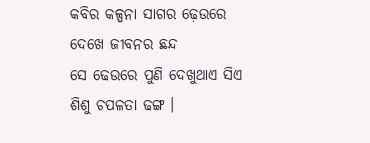କବିର କଳ୍ପନା ସାଗର ଢ଼େଉରେ
ଦେଖେ ଜୀବନର ଛନ୍ଦ
ସେ ଢେଉରେ ପୁଣି ଦେଖୁଥାଏ ସିଏ
ଶିଶୁ ଚପଳତା ଢଙ୍ଗ ।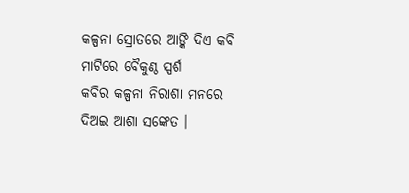କଳ୍ପନା ସ୍ରୋତରେ ଆଙ୍କି ଦିଏ କବି
ମାଟିରେ ବୈକୁଣ୍ଠ ସ୍ପର୍ଶ
କବିର କଳ୍ପନା ନିରାଶା ମନରେ
ଦିଅଇ ଆଶା ସଙ୍କେତ ।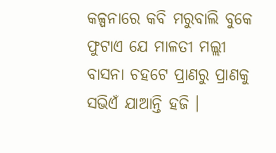କଳ୍ପନାରେ କବି ମରୁବାଲି ବୁକେ
ଫୁଟାଏ ଯେ ମାଳତୀ ମଲ୍ଲୀ
ବାସନା ଚହଟେ ପ୍ରାଣରୁ ପ୍ରାଣକୁ
ସଭିଏଁ ଯାଆନ୍ତି ହଜି ।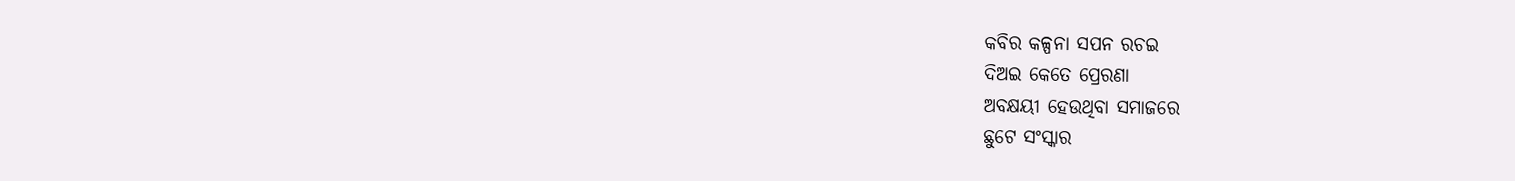କବିର କଳ୍ପନା ସପନ ରଚଇ
ଦିଅଇ କେତେ ପ୍ରେରଣା
ଅବକ୍ଷୟୀ ହେଉଥିବା ସମାଜରେ
ଛୁଟେ ସଂସ୍କାର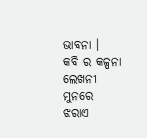ଭାବନା ।
କବି ର କଳ୍ପନା ଲେଖନୀ ମୁନରେ
ଝରାଏ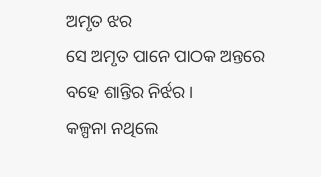ଅମୃତ ଝର
ସେ ଅମୃତ ପାନେ ପାଠକ ଅନ୍ତରେ
ବହେ ଶାନ୍ତିର ନିର୍ଝର ।
କଳ୍ପନା ନଥିଲେ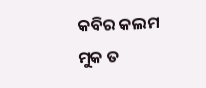କବିର କଲମ
ମୁକ ତ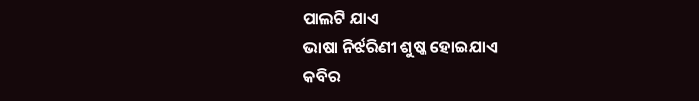ପାଲଟି ଯାଏ
ଭାଷା ନିର୍ଝରିଣୀ ଶୁଷ୍କ ହୋଇଯାଏ
କବିର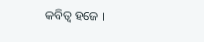କବିତ୍ଵ ହଜେ ।